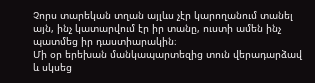Չորս տարեկան տղան այլևս չէր կարողանում տանել այն, ինչ կատարվում էր իր տանը, ուստի ամեն ինչ պատմեց իր դաստիարակին։
Մի օր երեխան մանկապարտեզից տուն վերադարձավ և սկսեց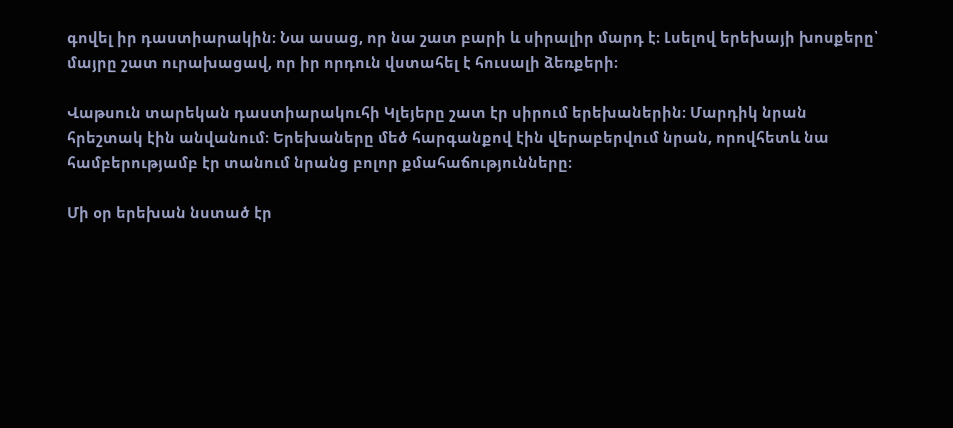գովել իր դաստիարակին։ Նա ասաց, որ նա շատ բարի և սիրալիր մարդ է։ Լսելով երեխայի խոսքերը՝ մայրը շատ ուրախացավ, որ իր որդուն վստահել է հուսալի ձեռքերի։

Վաթսուն տարեկան դաստիարակուհի Կլեյերը շատ էր սիրում երեխաներին։ Մարդիկ նրան հրեշտակ էին անվանում։ Երեխաները մեծ հարգանքով էին վերաբերվում նրան, որովհետև նա համբերությամբ էր տանում նրանց բոլոր քմահաճությունները։

Մի օր երեխան նստած էր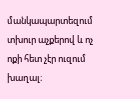մանկապարտեզում տխուր աչքերով և ոչ ոքի հետ չէր ուզում խաղալ։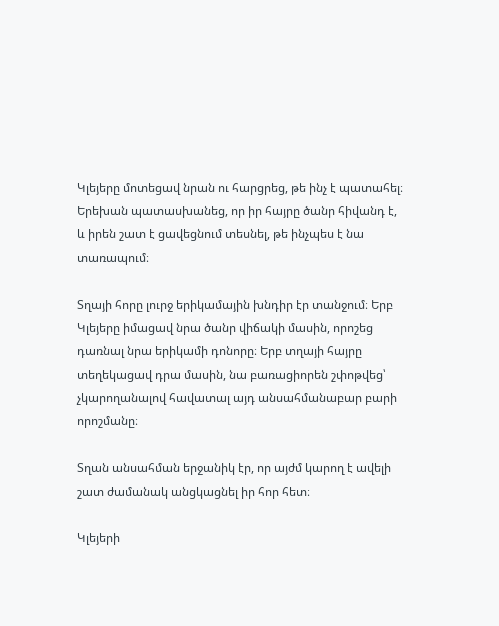Կլեյերը մոտեցավ նրան ու հարցրեց, թե ինչ է պատահել։ Երեխան պատասխանեց, որ իր հայրը ծանր հիվանդ է, և իրեն շատ է ցավեցնում տեսնել, թե ինչպես է նա տառապում։

Տղայի հորը լուրջ երիկամային խնդիր էր տանջում։ Երբ Կլեյերը իմացավ նրա ծանր վիճակի մասին, որոշեց դառնալ նրա երիկամի դոնորը։ Երբ տղայի հայրը տեղեկացավ դրա մասին, նա բառացիորեն շփոթվեց՝ չկարողանալով հավատալ այդ անսահմանաբար բարի որոշմանը։

Տղան անսահման երջանիկ էր, որ այժմ կարող է ավելի շատ ժամանակ անցկացնել իր հոր հետ։

Կլեյերի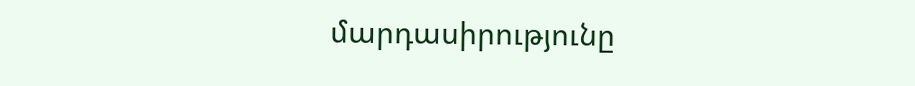մարդասիրությունը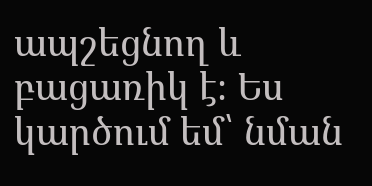ապշեցնող և բացառիկ է։ Ես կարծում եմ՝ նման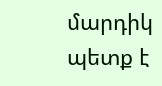մարդիկ պետք է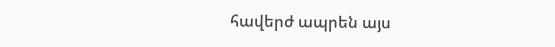հավերժ ապրեն այս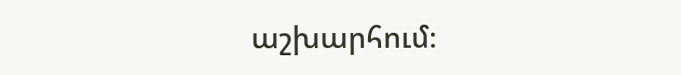աշխարհում։